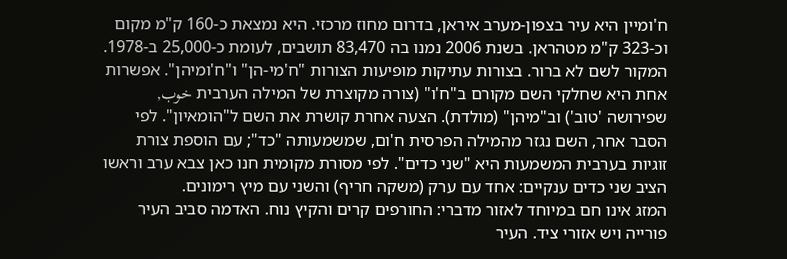ח'ומיין היא עיר בצפון-מערב איראן, בדרום מחוז מרכזי. היא נמצאת כ-160 ק"מ מקום וכ-323 ק"מ מטהראן. בשנת 2006 נמנו בה 83,470 תושבים, לעומת כ-25,000 ב-1978.
המקור לשם לא ברור. בצורות עתיקות מופיעות הצורות "ח'מי-הן" ו"ח'ומיהן". אפשרות אחת היא שחלקי השם מקורם ב"ח'ו" (צורה מקוצרת של המילה הערבית خوب, שפירושה 'טוב') וב"מיהן" (מולדת). הצעה אחרת קושרת את השם ל"הומאיון". לפי הסבר אחר, השם נגזר מהמילה הפרסית ח'ום, שמשמעותה "כד"; עם הוספת צורת זוגיות בערבית המשמעות היא "שני כדים". לפי מסורת מקומית חנו כאן צבא ערב וראשו הציב שני כדים ענקיים: אחד עם ערק (משקה חריף) והשני עם מיץ רימונים.
המזג אינו חם במיוחד לאזור מדברי: החורפים קרים והקיץ נוח. האדמה סביב העיר פורייה ויש אזורי ציד. העיר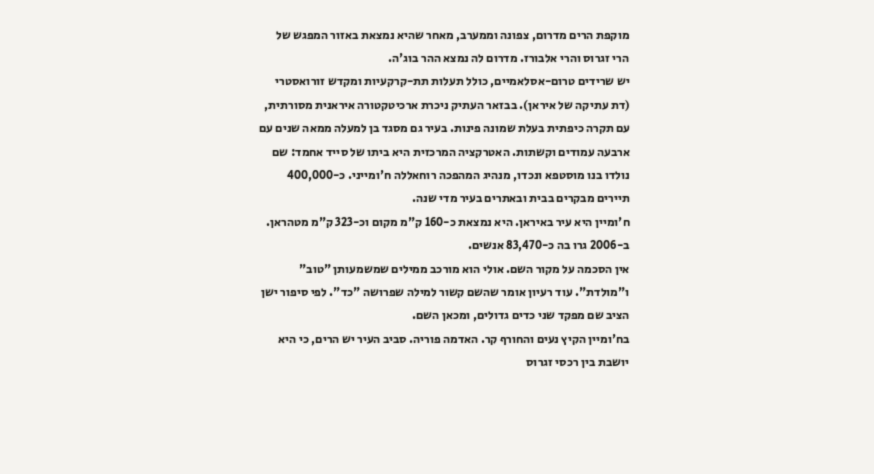מוקפת הרים מדרום, צפונה וממערב, מאחר שהיא נמצאת באזור המפגש של הרי זגרוס והרי אלבורז. מדרום לה נמצא ההר בוג'ה.
יש שרידים טרום-אסלאמיים, כולל תעלות תת-קרקעיות ומקדש זורואסטרי (דת עתיקה של איראן). בבזאר העתיק ניכרת ארכיטקטורה איראנית מסורתית, עם תקרה כיפתית בעלת שמונה פינות. בעיר גם מסגד בן למעלה ממאה שנים עם ארבעה עמודים וקשתות. האטרקציה המרכזית היא ביתו של סייד אחמד: שם נולדו בנו מוסטפא ונכדו, מנהיג המהפכה רוחאללה ח'ומייני. כ-400,000 תיירים מבקרים בבית ובאתרים בעיר מדי שנה.
ח'ומיין היא עיר באיראן. היא נמצאת כ-160 ק"מ מקום וכ-323 ק"מ מטהראן. ב-2006 גרו בה כ-83,470 אנשים.
אין הסכמה על מקור השם. אולי הוא מורכב ממילים שמשמעותן "טוב" ו"מולדת". עוד רעיון אומר שהשם קשור למילה שפרושה "כד". לפי סיפור ישן הציב שם מפקד שני כדים גדולים, ומכאן השם.
בח'ומיין הקיץ נעים והחורף קר. האדמה פוריה. סביב העיר יש הרים, כי היא יושבת בין רכסי זגרוס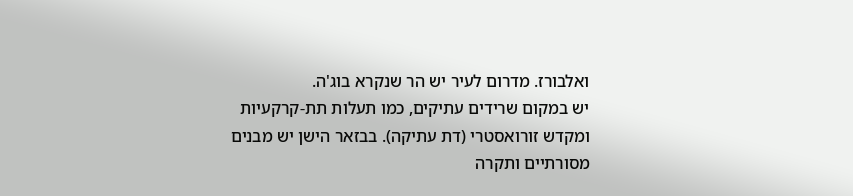ואלבורז. מדרום לעיר יש הר שנקרא בוג'ה.
יש במקום שרידים עתיקים, כמו תעלות תת-קרקעיות ומקדש זורואסטרי (דת עתיקה). בבזאר הישן יש מבנים מסורתיים ותקרה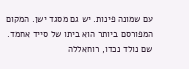עם שמונה פינות. יש גם מסגד ישן. המקום המפורסם ביותר הוא ביתו של סייד אחמד. שם נולד נכדו, רוחאללה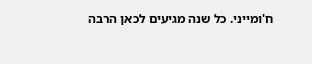ח'ומייני. כל שנה מגיעים לכאן הרבה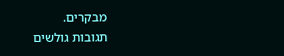מבקרים.
תגובות גולשים